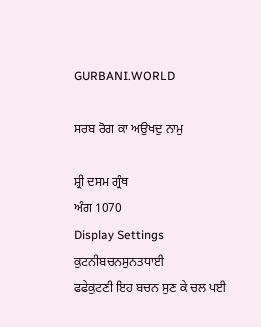GURBANI.WORLD

ਸਰਬ ਰੋਗ ਕਾ ਅਉਖਦੁ ਨਾਮੁ

ਸ਼੍ਰੀ ਦਸਮ ਗ੍ਰੰਥ
ਅੰਗ 1070
Display Settings
ਕੁਟਨੀਬਚਨਸੁਨਤਧਾਈ
ਫਫੇਕੁਟਣੀ ਇਹ ਬਚਨ ਸੁਣ ਕੇ ਚਲ ਪਈ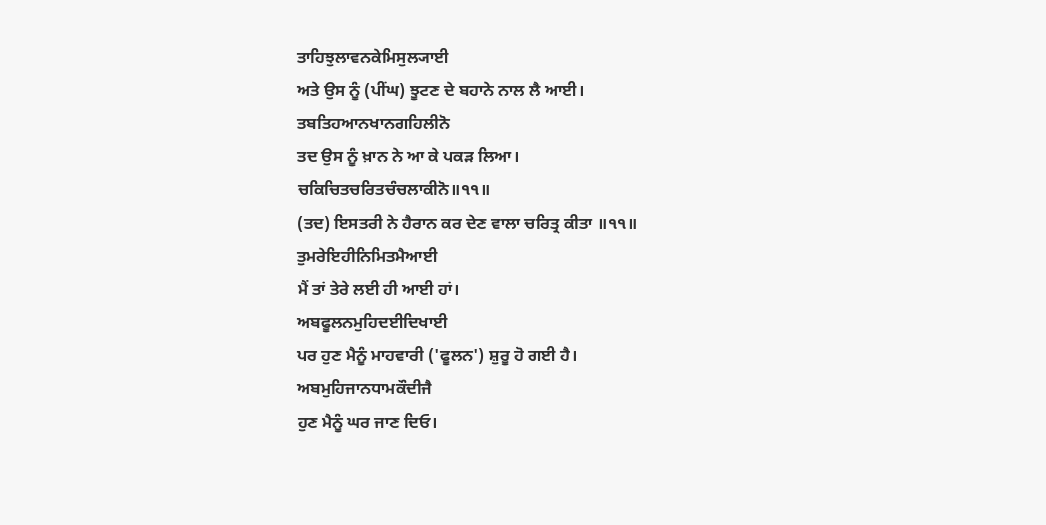ਤਾਹਿਝੁਲਾਵਨਕੇਮਿਸੁਲ੍ਯਾਈ
ਅਤੇ ਉਸ ਨੂੰ (ਪੀਂਘ) ਝੂਟਣ ਦੇ ਬਹਾਨੇ ਨਾਲ ਲੈ ਆਈ।
ਤਬਤਿਹਆਨਖਾਨਗਹਿਲੀਨੋ
ਤਦ ਉਸ ਨੂੰ ਖ਼ਾਨ ਨੇ ਆ ਕੇ ਪਕੜ ਲਿਆ।
ਚਕਿਚਿਤਚਰਿਤਚੰਚਲਾਕੀਨੋ॥੧੧॥
(ਤਦ) ਇਸਤਰੀ ਨੇ ਹੈਰਾਨ ਕਰ ਦੇਣ ਵਾਲਾ ਚਰਿਤ੍ਰ ਕੀਤਾ ॥੧੧॥
ਤੁਮਰੇਇਹੀਨਿਮਿਤਮੈਆਈ
ਮੈਂ ਤਾਂ ਤੇਰੇ ਲਈ ਹੀ ਆਈ ਹਾਂ।
ਅਬਫੂਲਨਮੁਹਿਦਈਦਿਖਾਈ
ਪਰ ਹੁਣ ਮੈਨੂੰ ਮਾਹਵਾਰੀ ('ਫੂਲਨ') ਸ਼ੁਰੂ ਹੋ ਗਈ ਹੈ।
ਅਬਮੁਹਿਜਾਨਧਾਮਕੌਦੀਜੈ
ਹੁਣ ਮੈਨੂੰ ਘਰ ਜਾਣ ਦਿਓ।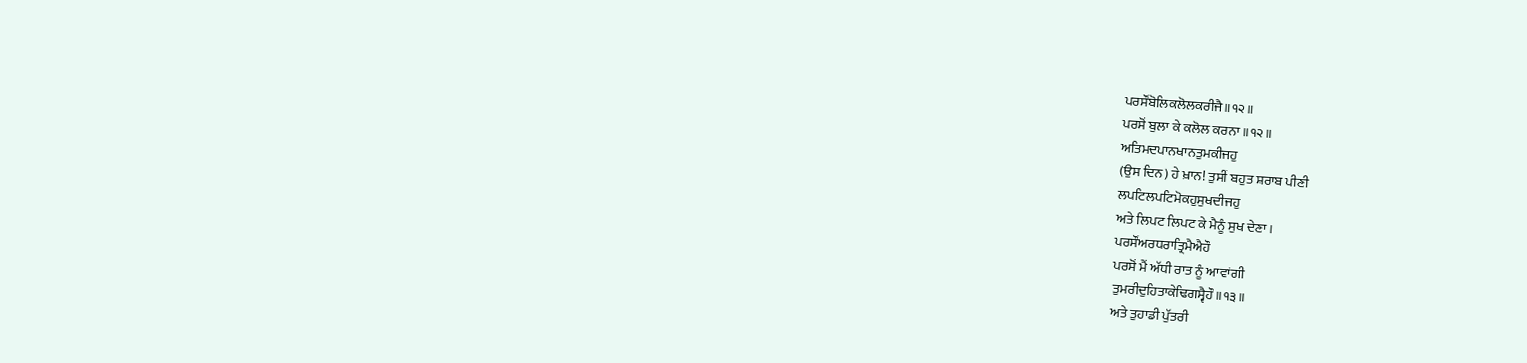ਪਰਸੌਂਬੋਲਿਕਲੋਲਕਰੀਜੈ॥੧੨॥
ਪਰਸੋਂ ਬੁਲਾ ਕੇ ਕਲੋਲ ਕਰਨਾ ॥੧੨॥
ਅਤਿਮਦਪਾਨਖਾਨਤੁਮਕੀਜਹੁ
(ਉਸ ਦਿਨ) ਹੇ ਖ਼ਾਨ! ਤੁਸੀਂ ਬਹੁਤ ਸ਼ਰਾਬ ਪੀਣੀ
ਲਪਟਿਲਪਟਿਮੋਕਹੁਸੁਖਦੀਜਹੁ
ਅਤੇ ਲਿਪਟ ਲਿਪਟ ਕੇ ਮੈਨੂੰ ਸੁਖ ਦੇਣਾ।
ਪਰਸੌਂਅਰਧਰਾਤ੍ਰਿਮੈਐਹੌ
ਪਰਸੋਂ ਮੈਂ ਅੱਧੀ ਰਾਤ ਨੂੰ ਆਵਾਂਗੀ
ਤੁਮਰੀਦੁਹਿਤਾਕੇਢਿਗਸ੍ਵੈਹੌ॥੧੩॥
ਅਤੇ ਤੁਹਾਡੀ ਪੁੱਤਰੀ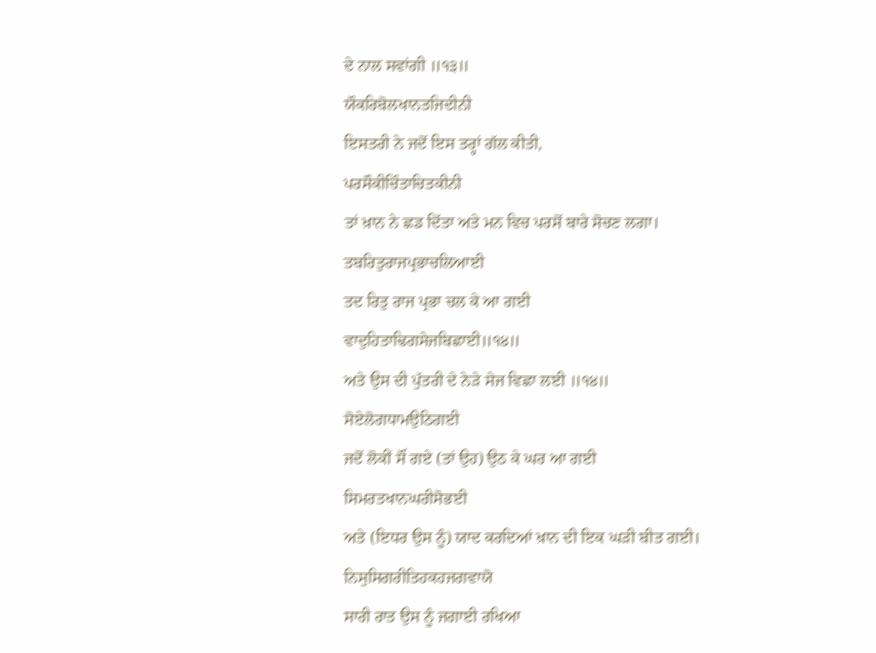ਦੇ ਨਾਲ ਸਵਾਂਗੀ ॥੧੩॥
ਯੌਕਰਿਬੋਲਖਾਨਤਜਿਦੀਨੀ
ਇਸਤਰੀ ਨੇ ਜਦੋਂ ਇਸ ਤਰ੍ਹਾਂ ਗੱਲ ਕੀਤੀ,
ਪਰਸੌਕੀਚਿੰਤਾਚਿਤਕੀਨੀ
ਤਾਂ ਖ਼ਾਨ ਨੇ ਛਡ ਦਿੱਤਾ ਅਤੇ ਮਨ ਵਿਚ ਪਰਸੋਂ ਬਾਰੇ ਸੋਚਣ ਲਗਾ।
ਤਬਰਿਤੁਰਾਜਪ੍ਰਭਾਚਲਿਆਈ
ਤਦ ਰਿਤੁ ਰਾਜ ਪ੍ਰਭਾ ਚਲ ਕੇ ਆ ਗਈ
ਵਾਦੁਹਿਤਾਢਿਗਸੇਜਬਿਛਾਈ॥੧੪॥
ਅਤੇ ਉਸ ਦੀ ਪੁੱਤਰੀ ਦੇ ਨੇੜੇ ਸੇਜ ਵਿਛਾ ਲਈ ॥੧੪॥
ਸੋਏਲੋਗਧਾਮਉਠਿਗਈ
ਜਦੋਂ ਲੋਕੀਂ ਸੌਂ ਗਏ (ਤਾਂ ਉਹ) ਉਠ ਕੇ ਘਰ ਆ ਗਈ
ਸਿਮਰਤਖਾਨਘਰੀਸੋਭਈ
ਅਤੇ (ਇਧਰ ਉਸ ਨੂੰ) ਯਾਦ ਕਰਦਿਆਂ ਖ਼ਾਨ ਦੀ ਇਕ ਘੜੀ ਬੀਤ ਗਈ।
ਨਿਸੁਸਿਗਰੀਤਿਹਕਹਜਗਵਾਯੋ
ਸਾਰੀ ਰਾਤ ਉਸ ਨੂੰ ਜਗਾਈ ਰਖਿਆ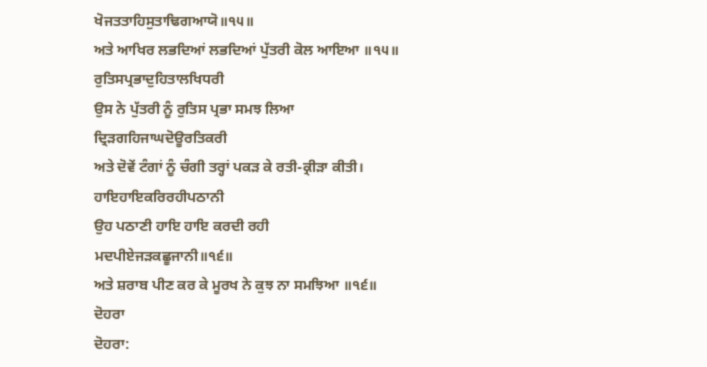ਖੋਜਤਤਾਹਿਸੁਤਾਢਿਗਆਯੋ॥੧੫॥
ਅਤੇ ਆਖਿਰ ਲਭਦਿਆਂ ਲਭਦਿਆਂ ਪੁੱਤਰੀ ਕੋਲ ਆਇਆ ॥੧੫॥
ਰੁਤਿਸਪ੍ਰਭਾਦੁਹਿਤਾਲਖਿਧਰੀ
ਉਸ ਨੇ ਪੁੱਤਰੀ ਨੂੰ ਰੁਤਿਸ ਪ੍ਰਭਾ ਸਮਝ ਲਿਆ
ਦ੍ਰਿੜਗਹਿਜਾਘਦੋਊਰਤਿਕਰੀ
ਅਤੇ ਦੋਵੇਂ ਟੰਗਾਂ ਨੂੰ ਚੰਗੀ ਤਰ੍ਹਾਂ ਪਕੜ ਕੇ ਰਤੀ-ਕ੍ਰੀੜਾ ਕੀਤੀ।
ਹਾਇਹਾਇਕਰਿਰਹੀਪਠਾਨੀ
ਉਹ ਪਠਾਣੀ ਹਾਇ ਹਾਇ ਕਰਦੀ ਰਹੀ
ਮਦਪੀਏਜੜਕਛੂਜਾਨੀ॥੧੬॥
ਅਤੇ ਸ਼ਰਾਬ ਪੀਣ ਕਰ ਕੇ ਮੂਰਖ ਨੇ ਕੁਝ ਨਾ ਸਮਝਿਆ ॥੧੬॥
ਦੋਹਰਾ
ਦੋਹਰਾ: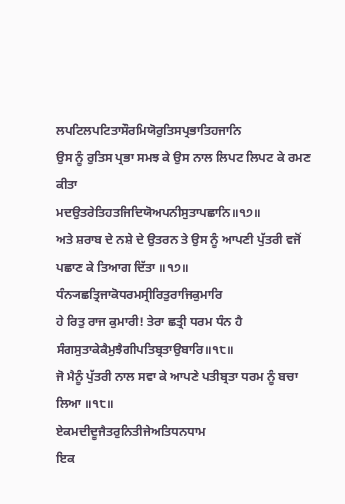ਲਪਟਿਲਪਟਿਤਾਸੌਰਮਿਯੋਰੁਤਿਸਪ੍ਰਭਾਤਿਹਜਾਨਿ
ਉਸ ਨੂੰ ਰੁਤਿਸ ਪ੍ਰਭਾ ਸਮਝ ਕੇ ਉਸ ਨਾਲ ਲਿਪਟ ਲਿਪਟ ਕੇ ਰਮਣ ਕੀਤਾ
ਮਦਉਤਰੇਤਿਹਤਜਿਦਿਯੋਅਪਨੀਸੁਤਾਪਛਾਨਿ॥੧੭॥
ਅਤੇ ਸ਼ਰਾਬ ਦੇ ਨਸ਼ੇ ਦੇ ਉਤਰਨ ਤੇ ਉਸ ਨੂੰ ਆਪਣੀ ਪੁੱਤਰੀ ਵਜੋਂ ਪਛਾਣ ਕੇ ਤਿਆਗ ਦਿੱਤਾ ॥੧੭॥
ਧੰਨ੍ਯਛਤ੍ਰਿਜਾਕੋਧਰਮਸ੍ਰੀਰਿਤੁਰਾਜਿਕੁਮਾਰਿ
ਹੇ ਰਿਤੁ ਰਾਜ ਕੁਮਾਰੀ! ਤੇਰਾ ਛਤ੍ਰੀ ਧਰਮ ਧੰਨ ਹੈ
ਸੰਗਸੁਤਾਕੇਕੈਮੁਝੈਗੀਪਤਿਬ੍ਰਤਾਉਬਾਰਿ॥੧੮॥
ਜੋ ਮੈਨੂੰ ਪੁੱਤਰੀ ਨਾਲ ਸਵਾ ਕੇ ਆਪਣੇ ਪਤੀਬ੍ਰਤਾ ਧਰਮ ਨੂੰ ਬਚਾ ਲਿਆ ॥੧੮॥
ਏਕਮਦੀਦੂਜੈਤਰੁਨਿਤੀਜੇਅਤਿਧਨਧਾਮ
ਇਕ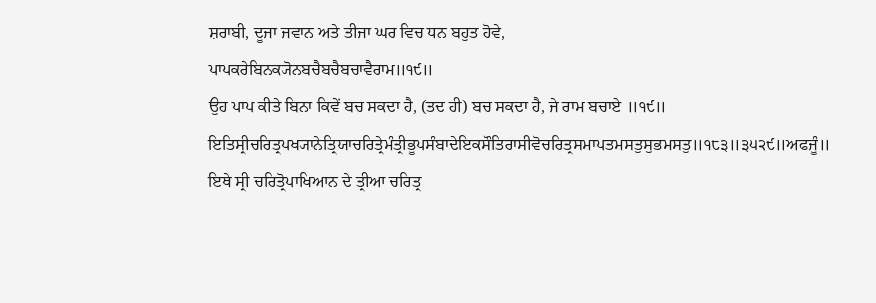ਸ਼ਰਾਬੀ, ਦੂਜਾ ਜਵਾਨ ਅਤੇ ਤੀਜਾ ਘਰ ਵਿਚ ਧਨ ਬਹੁਤ ਹੋਵੇ,
ਪਾਪਕਰੇਬਿਨਕ੍ਯੋਨਬਚੈਬਚੈਬਚਾਵੈਰਾਮ॥੧੯॥
ਉਹ ਪਾਪ ਕੀਤੇ ਬਿਨਾ ਕਿਵੇਂ ਬਚ ਸਕਦਾ ਹੈ, (ਤਦ ਹੀ) ਬਚ ਸਕਦਾ ਹੈ, ਜੇ ਰਾਮ ਬਚਾਏ ॥੧੯॥
ਇਤਿਸ੍ਰੀਚਰਿਤ੍ਰਪਖ੍ਯਾਨੇਤ੍ਰਿਯਾਚਰਿਤ੍ਰੇਮੰਤ੍ਰੀਭੂਪਸੰਬਾਦੇਇਕਸੌਤਿਰਾਸੀਵੋਚਰਿਤ੍ਰਸਮਾਪਤਮਸਤੁਸੁਭਮਸਤੁ॥੧੮੩॥੩੫੨੯॥ਅਫਜੂੰ॥
ਇਥੇ ਸ੍ਰੀ ਚਰਿਤ੍ਰੋਪਾਖਿਆਨ ਦੇ ਤ੍ਰੀਆ ਚਰਿਤ੍ਰ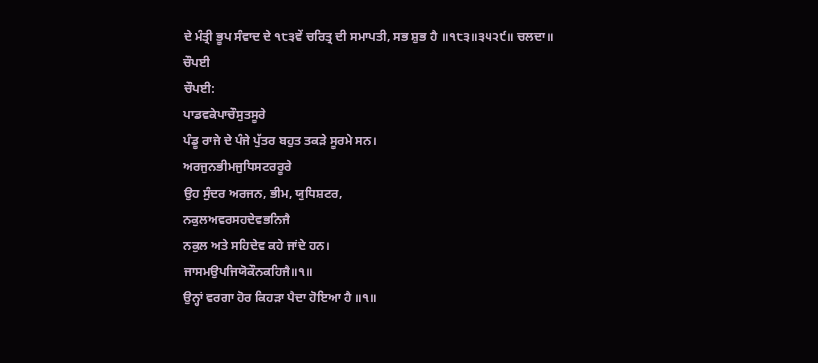ਦੇ ਮੰਤ੍ਰੀ ਭੂਪ ਸੰਵਾਦ ਦੇ ੧੮੩ਵੇਂ ਚਰਿਤ੍ਰ ਦੀ ਸਮਾਪਤੀ, ਸਭ ਸ਼ੁਭ ਹੈ ॥੧੮੩॥੩੫੨੯॥ ਚਲਦਾ॥
ਚੌਪਈ
ਚੌਪਈ:
ਪਾਡਵਕੇਪਾਚੌਸੁਤਸੂਰੇ
ਪੰਡੂ ਰਾਜੇ ਦੇ ਪੰਜੇ ਪੁੱਤਰ ਬਹੁਤ ਤਕੜੇ ਸੂਰਮੇ ਸਨ।
ਅਰਜੁਨਭੀਮਜੁਧਿਸਟਰਰੂਰੇ
ਉਹ ਸੁੰਦਰ ਅਰਜਨ, ਭੀਮ, ਯੁਧਿਸ਼ਟਰ,
ਨਕੁਲਅਵਰਸਹਦੇਵਭਨਿਜੈ
ਨਕੁਲ ਅਤੇ ਸਹਿਦੇਵ ਕਹੇ ਜਾਂਦੇ ਹਨ।
ਜਾਸਮਉਪਜਿਯੋਕੌਨਕਹਿਜੈ॥੧॥
ਉਨ੍ਹਾਂ ਵਰਗਾ ਹੋਰ ਕਿਹੜਾ ਪੈਦਾ ਹੋਇਆ ਹੈ ॥੧॥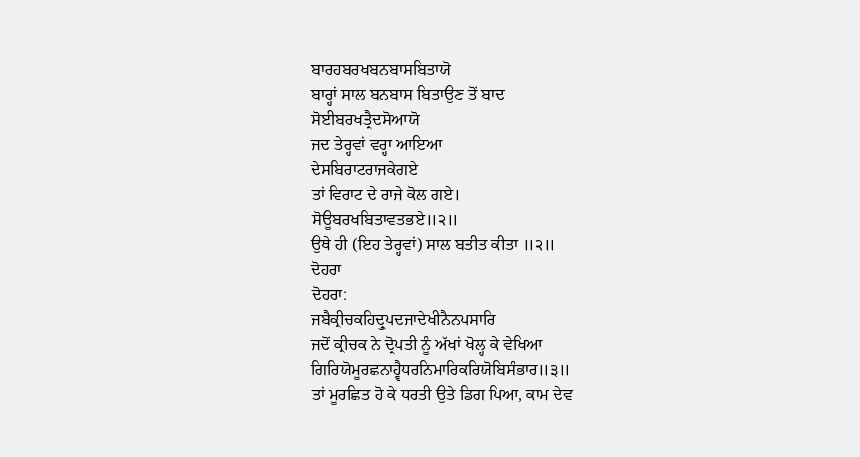ਬਾਰਹਬਰਖਬਨਬਾਸਬਿਤਾਯੋ
ਬਾਰ੍ਹਾਂ ਸਾਲ ਬਨਬਾਸ ਬਿਤਾਉਣ ਤੋਂ ਬਾਦ
ਸੋਈਬਰਖਤ੍ਰੈਦਸੋਆਯੋ
ਜਦ ਤੇਰ੍ਹਵਾਂ ਵਰ੍ਹਾ ਆਇਆ
ਦੇਸਬਿਰਾਟਰਾਜਕੇਗਏ
ਤਾਂ ਵਿਰਾਟ ਦੇ ਰਾਜੇ ਕੋਲ ਗਏ।
ਸੋਊਬਰਖਬਿਤਾਵਤਭਏ॥੨॥
ਉਥੇ ਹੀ (ਇਹ ਤੇਰ੍ਹਵਾਂ) ਸਾਲ ਬਤੀਤ ਕੀਤਾ ॥੨॥
ਦੋਹਰਾ
ਦੋਹਰਾ:
ਜਬੈਕ੍ਰੀਚਕਹਿਦ੍ਰੁਪਦਜਾਦੇਖੀਨੈਨਪਸਾਰਿ
ਜਦੋਂ ਕ੍ਰੀਚਕ ਨੇ ਦ੍ਰੋਪਤੀ ਨੂੰ ਅੱਖਾਂ ਖੋਲ੍ਹ ਕੇ ਵੇਖਿਆ
ਗਿਰਿਯੋਮੂਰਛਨਾਹ੍ਵੈਧਰਨਿਮਾਰਿਕਰਿਯੋਬਿਸੰਭਾਰ॥੩॥
ਤਾਂ ਮੂਰਛਿਤ ਹੋ ਕੇ ਧਰਤੀ ਉਤੇ ਡਿਗ ਪਿਆ, ਕਾਮ ਦੇਵ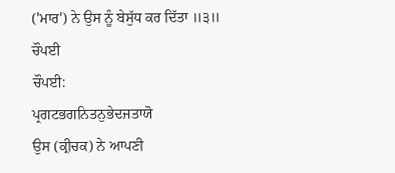('ਮਾਰ') ਨੇ ਉਸ ਨੂੰ ਬੇਸੁੱਧ ਕਰ ਦਿੱਤਾ ॥੩॥
ਚੌਪਈ
ਚੌਪਈ:
ਪ੍ਰਗਟਭਗਨਿਤਨੁਭੇਦਜਤਾਯੋ
ਉਸ (ਕ੍ਰੀਚਕ) ਨੇ ਆਪਣੀ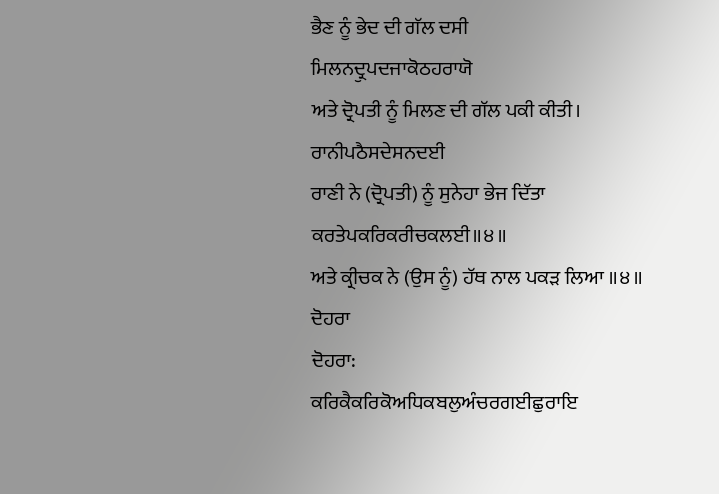ਭੈਣ ਨੂੰ ਭੇਦ ਦੀ ਗੱਲ ਦਸੀ
ਮਿਲਨਦ੍ਰੁਪਦਜਾਕੋਠਹਰਾਯੋ
ਅਤੇ ਦ੍ਰੋਪਤੀ ਨੂੰ ਮਿਲਣ ਦੀ ਗੱਲ ਪਕੀ ਕੀਤੀ।
ਰਾਨੀਪਠੈਸਦੇਸਨਦਈ
ਰਾਣੀ ਨੇ (ਦ੍ਰੋਪਤੀ) ਨੂੰ ਸੁਨੇਹਾ ਭੇਜ ਦਿੱਤਾ
ਕਰਤੇਪਕਰਿਕਰੀਚਕਲਈ॥੪॥
ਅਤੇ ਕ੍ਰੀਚਕ ਨੇ (ਉਸ ਨੂੰ) ਹੱਥ ਨਾਲ ਪਕੜ ਲਿਆ ॥੪॥
ਦੋਹਰਾ
ਦੋਹਰਾ:
ਕਰਿਕੈਕਰਿਕੋਅਧਿਕਬਲੁਅੰਚਰਗਈਛੁਰਾਇ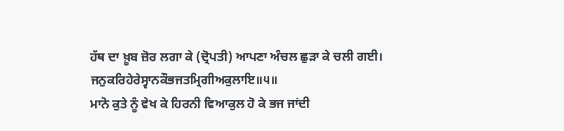ਹੱਥ ਦਾ ਖ਼ੂਬ ਜ਼ੋਰ ਲਗਾ ਕੇ (ਦ੍ਰੋਪਤੀ) ਆਪਣਾ ਅੰਚਲ ਛੁੜਾ ਕੇ ਚਲੀ ਗਈ।
ਜਨੁਕਰਿਹੇਰੇਸ੍ਵਾਨਕੌਭਜਤਮ੍ਰਿਗੀਅਕੁਲਾਇ॥੫॥
ਮਾਨੋ ਕੁਤੇ ਨੂੰ ਵੇਖ ਕੇ ਹਿਰਨੀ ਵਿਆਕੁਲ ਹੋ ਕੇ ਭਜ ਜਾਂਦੀ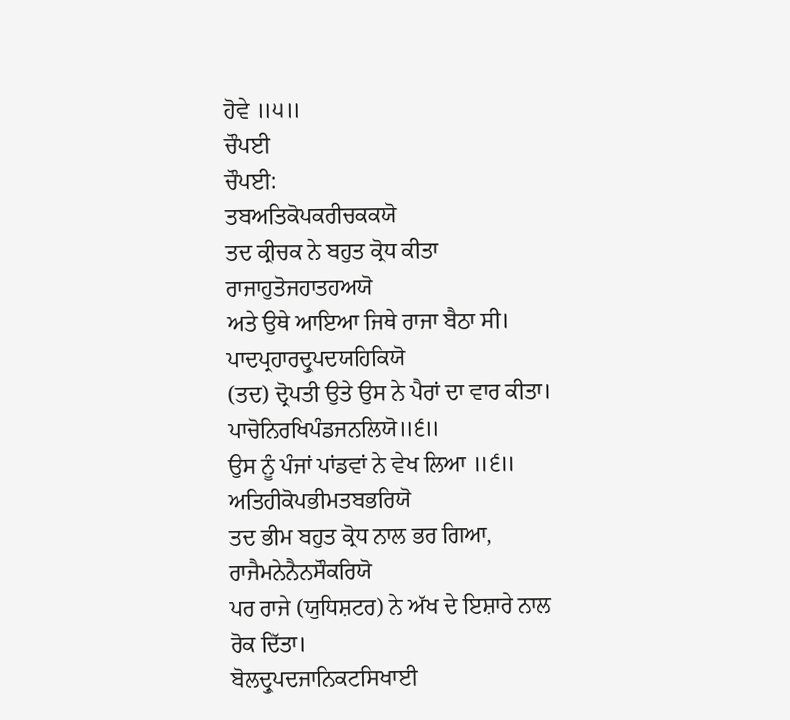ਹੋਵੇ ॥੫॥
ਚੌਪਈ
ਚੌਪਈ:
ਤਬਅਤਿਕੋਪਕਰੀਚਕਕਯੋ
ਤਦ ਕ੍ਰੀਚਕ ਨੇ ਬਹੁਤ ਕ੍ਰੋਧ ਕੀਤਾ
ਰਾਜਾਹੁਤੋਜਹਾਤਹਅਯੋ
ਅਤੇ ਉਥੇ ਆਇਆ ਜਿਥੇ ਰਾਜਾ ਬੈਠਾ ਸੀ।
ਪਾਦਪ੍ਰਹਾਰਦ੍ਰੁਪਦਯਹਿਕਿਯੋ
(ਤਦ) ਦ੍ਰੋਪਤੀ ਉਤੇ ਉਸ ਨੇ ਪੈਰਾਂ ਦਾ ਵਾਰ ਕੀਤਾ।
ਪਾਚੋਨਿਰਖਿਪੰਡਜਨਲਿਯੋ॥੬॥
ਉਸ ਨੂੰ ਪੰਜਾਂ ਪਾਂਡਵਾਂ ਨੇ ਵੇਖ ਲਿਆ ॥੬॥
ਅਤਿਹੀਕੋਪਭੀਮਤਬਭਰਿਯੋ
ਤਦ ਭੀਮ ਬਹੁਤ ਕ੍ਰੋਧ ਨਾਲ ਭਰ ਗਿਆ,
ਰਾਜੈਮਨੇਨੈਨਸੌਕਰਿਯੋ
ਪਰ ਰਾਜੇ (ਯੁਧਿਸ਼ਟਰ) ਨੇ ਅੱਖ ਦੇ ਇਸ਼ਾਰੇ ਨਾਲ ਰੋਕ ਦਿੱਤਾ।
ਬੋਲਦ੍ਰੁਪਦਜਾਨਿਕਟਸਿਖਾਈ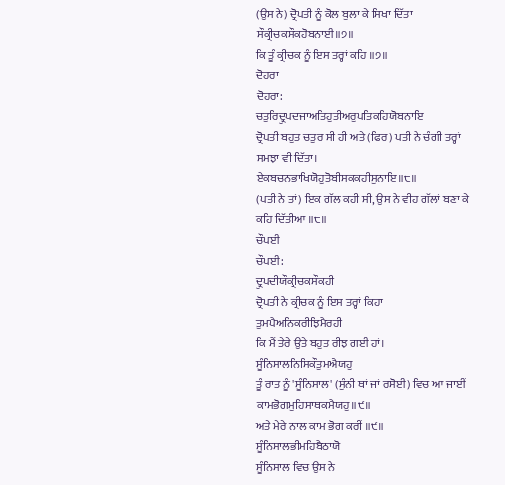(ਉਸ ਨੇ) ਦ੍ਰੋਪਤੀ ਨੂੰ ਕੋਲ ਬੁਲਾ ਕੇ ਸਿਖਾ ਦਿੱਤਾ
ਸੌਕ੍ਰੀਚਕਸੌਕਹੋਬਨਾਈ॥੭॥
ਕਿ ਤੂੰ ਕ੍ਰੀਚਕ ਨੂੰ ਇਸ ਤਰ੍ਹਾਂ ਕਹਿ ॥੭॥
ਦੋਹਰਾ
ਦੋਹਰਾ:
ਚਤੁਰਿਦ੍ਰੁਪਦਜਾਅਤਿਹੁਤੀਅਰੁਪਤਿਕਹਿਯੋਬਨਾਇ
ਦ੍ਰੋਪਤੀ ਬਹੁਤ ਚਤੁਰ ਸੀ ਹੀ ਅਤੇ (ਫਿਰ) ਪਤੀ ਨੇ ਚੰਗੀ ਤਰ੍ਹਾਂ ਸਮਝਾ ਵੀ ਦਿੱਤਾ।
ਏਕਬਚਨਭਾਖਿਯੋਹੁਤੋਬੀਸਕਕਹੀਸੁਨਾਇ॥੮॥
(ਪਤੀ ਨੇ ਤਾਂ) ਇਕ ਗੱਲ ਕਹੀ ਸੀ, ਉਸ ਨੇ ਵੀਹ ਗੱਲਾਂ ਬਣਾ ਕੇ ਕਹਿ ਦਿੱਤੀਆ ॥੮॥
ਚੌਪਈ
ਚੌਪਈ:
ਦ੍ਰੁਪਦੀਯੌਕ੍ਰੀਚਕਸੌਕਹੀ
ਦ੍ਰੋਪਤੀ ਨੇ ਕ੍ਰੀਚਕ ਨੂੰ ਇਸ ਤਰ੍ਹਾਂ ਕਿਹਾ
ਤੁਮਪੈਅਨਿਕਰੀਝਿਮੈਰਹੀ
ਕਿ ਮੈਂ ਤੇਰੇ ਉਤੇ ਬਹੁਤ ਰੀਝ ਗਈ ਹਾਂ।
ਸੂੰਨਿਸਾਲਨਿਸਿਕੌਤੁਮਐਯਹੁ
ਤੂੰ ਰਾਤ ਨੂੰ 'ਸੂੰਨਿਸਾਲ' (ਸੁੰਨੀ ਥਾਂ ਜਾਂ ਰਸੋਈ) ਵਿਚ ਆ ਜਾਈਂ
ਕਾਮਭੋਗਮੁਹਿਸਾਥਕਮੈਯਹੁ॥੯॥
ਅਤੇ ਮੇਰੇ ਨਾਲ ਕਾਮ ਭੋਗ ਕਰੀਂ ॥੯॥
ਸੂੰਨਿਸਾਲਭੀਮਹਿਬੈਠਾਯੋ
ਸੂੰਨਿਸਾਲ ਵਿਚ ਉਸ ਨੇ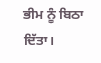ਭੀਮ ਨੂੰ ਬਿਠਾ ਦਿੱਤਾ।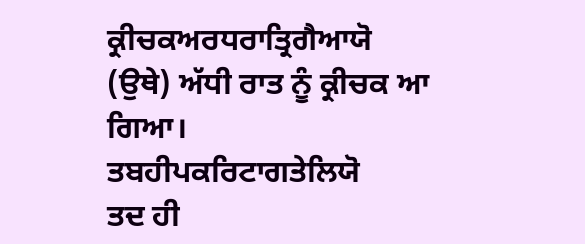ਕ੍ਰੀਚਕਅਰਧਰਾਤ੍ਰਿਗੈਆਯੋ
(ਉਥੇ) ਅੱਧੀ ਰਾਤ ਨੂੰ ਕ੍ਰੀਚਕ ਆ ਗਿਆ।
ਤਬਹੀਪਕਰਿਟਾਗਤੇਲਿਯੋ
ਤਦ ਹੀ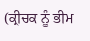(ਕ੍ਰੀਚਕ ਨੂੰ ਭੀਮ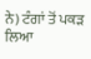ਨੇ) ਟੰਗਾਂ ਤੋਂ ਪਕੜ ਲਿਆ